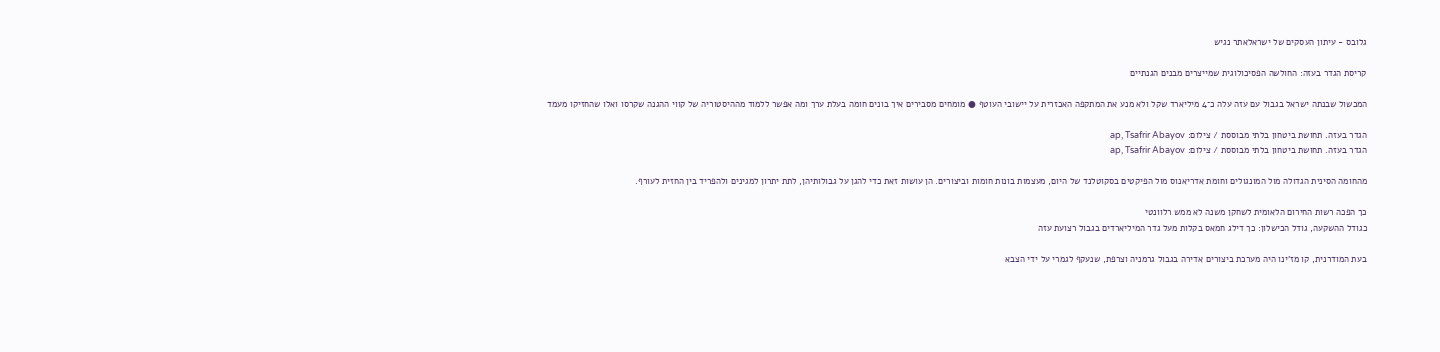גלובס - עיתון העסקים של ישראלאתר נגיש

קריסת הגדר בעזה: החולשה הפסיכולוגית שמייצרים מבנים הגנתיים

המכשול שבנתה ישראל בגבול עם עזה עלה כ־4 מיליארד שקל ולא מנע את המתקפה האכזרית על יישובי העוטף ● מומחים מסבירים איך בונים חומה בעלת ערך ומה אפשר ללמוד מההיסטוריה של קווי ההגנה שקרסו ואלו שהחזיקו מעמד

הגדר בעזה. תחושת ביטחון בלתי מבוססת / צילום: ap, Tsafrir Abayov
הגדר בעזה. תחושת ביטחון בלתי מבוססת / צילום: ap, Tsafrir Abayov

מהחומה הסינית הגדולה מול המונגולים וחומת אדריאנוס מול הפיקטים בסקוטלנד של היום, מעצמות בונות חומות וביצורים. הן עושות זאת כדי להגן על גבולותיהן, לתת יתרון למגינים ולהפריד בין החזית לעורף.

כך הפכה רשות החירום הלאומית לשחקן משנה לא ממש רלוונטי
כגודל ההשקעה, גודל הכישלון: כך דילג חמאס בקלות מעל גדר המיליארדים בגבול רצועת עזה

בעת המודרנית, קו מז'ינו היה מערכת ביצורים אדירה בגבול גרמניה וצרפת, שנעקף לגמרי על ידי הצבא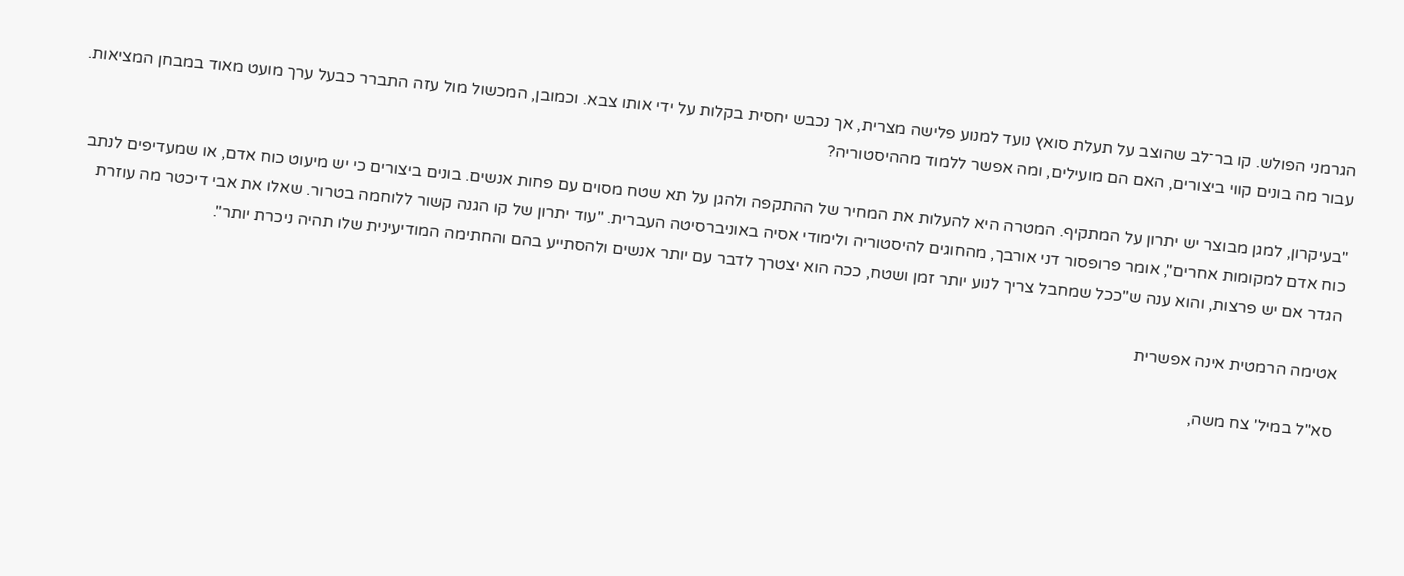הגרמני הפולש. קו בר־לב שהוצב על תעלת סואץ נועד למנוע פלישה מצרית, אך נכבש יחסית בקלות על ידי אותו צבא. וכמובן, המכשול מול עזה התברר כבעל ערך מועט מאוד במבחן המציאות. עבור מה בונים קווי ביצורים, האם הם מועילים, ומה אפשר ללמוד מההיסטוריה?

"בעיקרון, למגן מבוצר יש יתרון על המתקיף. המטרה היא להעלות את המחיר של ההתקפה ולהגן על תא שטח מסוים עם פחות אנשים. בונים ביצורים כי יש מיעוט כוח אדם, או שמעדיפים לנתב כוח אדם למקומות אחרים", אומר פרופסור דני אורבך, מהחוגים להיסטוריה ולימודי אסיה באוניברסיטה העברית. "עוד יתרון של קו הגנה קשור ללוחמה בטרור. שאלו את אבי דיכטר מה עוזרת הגדר אם יש פרצות, והוא ענה ש"ככל שמחבל צריך לנוע יותר זמן ושטח, ככה הוא יצטרך לדבר עם יותר אנשים ולהסתייע בהם והחתימה המודיעינית שלו תהיה ניכרת יותר".

אטימה הרמטית אינה אפשרית

סא"ל במיל' צח משה,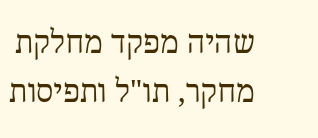שהיה מפקד מחלקת מחקר, תו"ל ותפיסות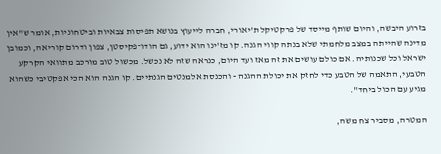בזרוע היבשה, והיום שותף מייסד של פרקטיקל ת'יאורי, חברה לייעוץ בנושא תפיסות צבאיות וביטחוניות, אומר ש"אין מדינה שהייתה במצב מלחמתי שלא בנתה קווי הגנה. קו מז'ינו הוא ידוע, גם הודו־פקיסטן, צפון ודרום קוריאה, וכמובן ישראל וכל שכנותיה. אם כולם עושים את זה מאז ועד היום, כנראה שזה לא נכשל. מכשול טוב מורכב מתוואי הקרקע הטבעי, התאמה של הטבע כדי לחזק את יכולת ההגנה - והכנסת אלמנטים הגנתיים. קו הגנה הוא הכי אפקטיבי כשהוא מגיע עם הכול ביחד".

המטרה, מסביר צח משה,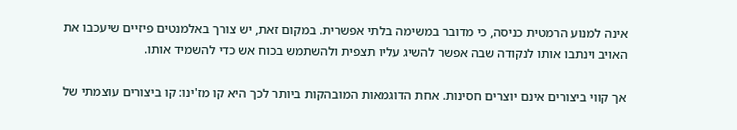אינה למנוע הרמטית כניסה, כי מדובר במשימה בלתי אפשרית. במקום זאת, יש צורך באלמנטים פיזיים שיעכבו את האויב וינתבו אותו לנקודה שבה אפשר להשיג עליו תצפית ולהשתמש בכוח אש כדי להשמיד אותו.

אך קווי ביצורים אינם יוצרים חסינות. אחת הדוגמאות המובהקות ביותר לכך היא קו מז'ינו: קו ביצורים עוצמתי של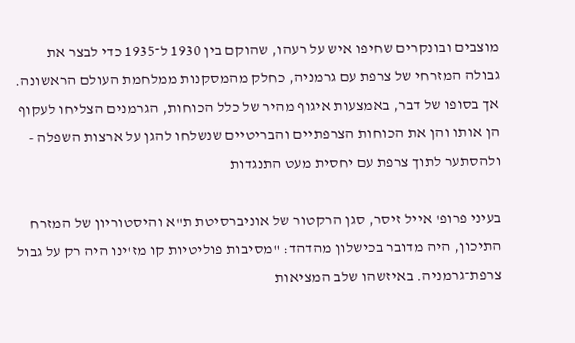מוצבים ובונקרים שחיפו איש על רעהו, שהוקם בין 1930 ל־1935 כדי לבצר את גבולה המזרחי של צרפת עם גרמניה, כחלק מהמסקנות ממלחמת העולם הראשונה. אך בסופו של דבר, באמצעות איגוף מהיר של כלל הכוחות, הגרמנים הצליחו לעקוף הן אותו והן את הכוחות הצרפתיים והבריטיים שנשלחו להגן על ארצות השפלה - ולהסתער לתוך צרפת עם יחסית מעט התנגדות

בעיני פרופ' אייל זיסר, סגן הרקטור של אוניברסיטת ת"א והיסטוריון של המזרח התיכון, היה מדובר בכישלון מהדהד: "מסיבות פוליטיות קו מז'ינו היה רק על גבול צרפת־גרמניה. באיזשהו שלב המציאות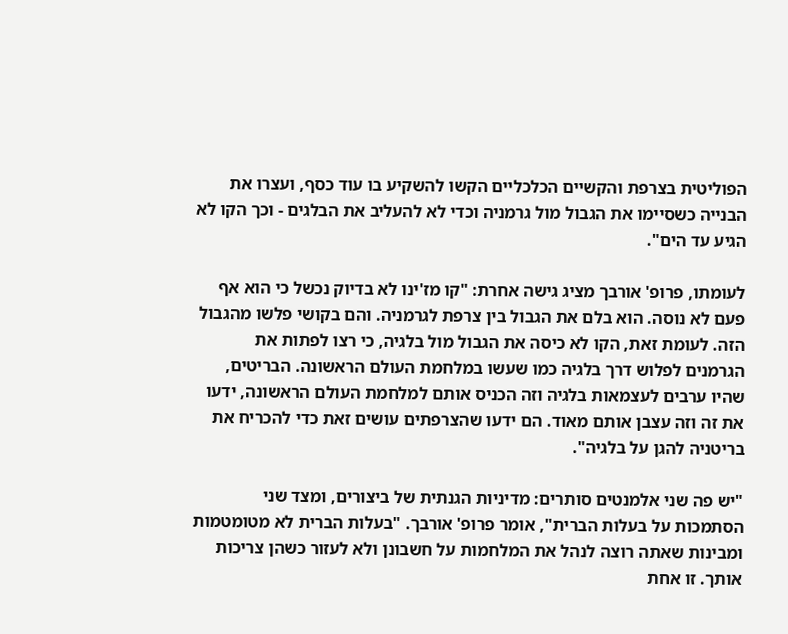הפוליטית בצרפת והקשיים הכלכליים הקשו להשקיע בו עוד כסף, ועצרו את הבנייה כשסיימו את הגבול מול גרמניה וכדי לא להעליב את הבלגים - וכך הקו לא הגיע עד הים".

לעומתו, פרופ' אורבך מציג גישה אחרת: "קו מז'ינו לא בדיוק נכשל כי הוא אף פעם לא נוסה. הוא בלם את הגבול בין צרפת לגרמניה. והם בקושי פלשו מהגבול הזה. לעומת זאת, הקו לא כיסה את הגבול מול בלגיה, כי רצו לפתות את הגרמנים לפלוש דרך בלגיה כמו שעשו במלחמת העולם הראשונה. הבריטים, שהיו ערבים לעצמאות בלגיה וזה הכניס אותם למלחמת העולם הראשונה, ידעו את זה וזה עצבן אותם מאוד. הם ידעו שהצרפתים עושים זאת כדי להכריח את בריטניה להגן על בלגיה".

"יש פה שני אלמנטים סותרים: מדיניות הגנתית של ביצורים, ומצד שני הסתמכות על בעלות הברית", אומר פרופ' אורבך. "בעלות הברית לא מטומטמות ומבינות שאתה רוצה לנהל את המלחמות על חשבונן ולא לעזור כשהן צריכות אותך. זו אחת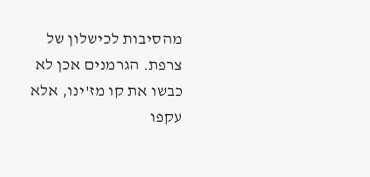מהסיבות לכישלון של צרפת. הגרמנים אכן לא כבשו את קו מז'ינו, אלא עקפו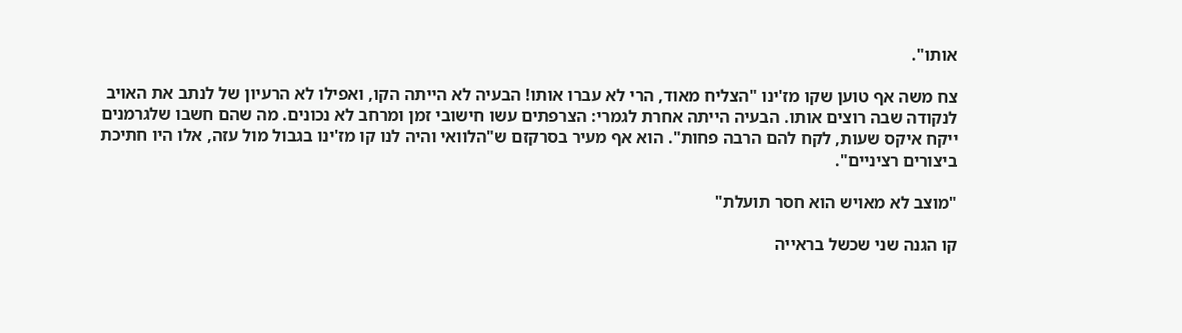אותו".

צח משה אף טוען שקו מז'ינו "הצליח מאוד, הרי לא עברו אותו! הבעיה לא הייתה הקו, ואפילו לא הרעיון של לנתב את האויב לנקודה שבה רוצים אותו. הבעיה הייתה אחרת לגמרי: הצרפתים עשו חישובי זמן ומרחב לא נכונים. מה שהם חשבו שלגרמנים ייקח איקס שעות, לקח להם הרבה פחות". הוא אף מעיר בסרקזם ש"הלוואי והיה לנו קו מז'ינו בגבול מול עזה, אלו היו חתיכת ביצורים רציניים".

"מוצב לא מאויש הוא חסר תועלת"

קו הגנה שני שכשל בראייה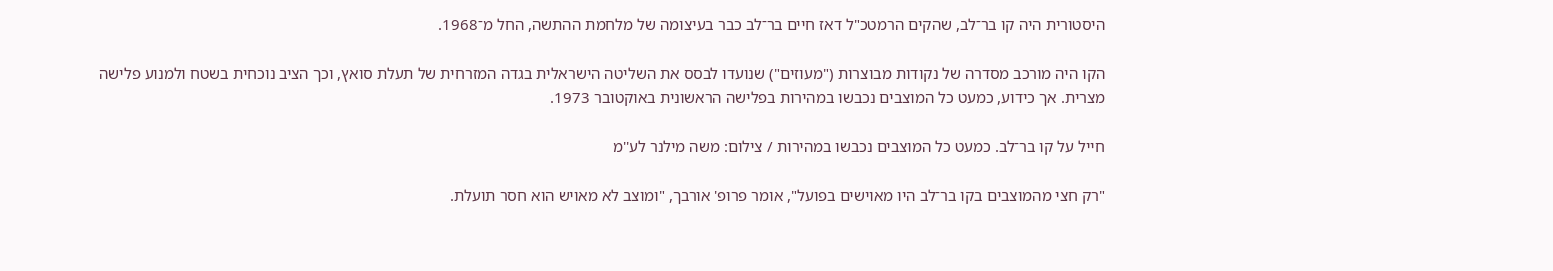היסטורית היה קו בר־לב, שהקים הרמטכ"ל דאז חיים בר־לב כבר בעיצומה של מלחמת ההתשה, החל מ־1968.

הקו היה מורכב מסדרה של נקודות מבוצרות ("מעוזים") שנועדו לבסס את השליטה הישראלית בגדה המזרחית של תעלת סואץ, וכך הציב נוכחית בשטח ולמנוע פלישה מצרית. אך כידוע, כמעט כל המוצבים נכבשו במהירות בפלישה הראשונית באוקטובר 1973.

חייל על קו בר־לב. כמעט כל המוצבים נכבשו במהירות / צילום: משה מילנר לע''מ

"רק חצי מהמוצבים בקו בר־לב היו מאוישים בפועל", אומר פרופ' אורבך, "ומוצב לא מאויש הוא חסר תועלת.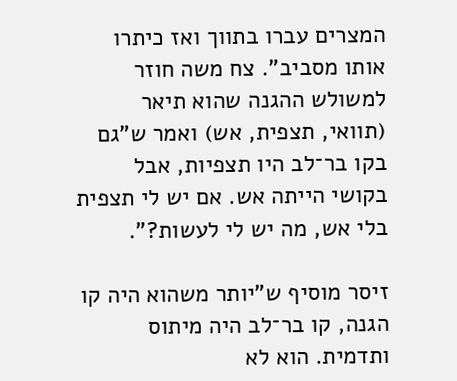המצרים עברו בתווך ואז כיתרו אותו מסביב". צח משה חוזר למשולש ההגנה שהוא תיאר (תוואי, תצפית, אש) ואמר ש"גם בקו בר־לב היו תצפיות, אבל בקושי הייתה אש. אם יש לי תצפית בלי אש, מה יש לי לעשות?".

זיסר מוסיף ש"יותר משהוא היה קו הגנה, קו בר־לב היה מיתוס ותדמית. הוא לא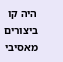היה קו ביצורים מאסיבי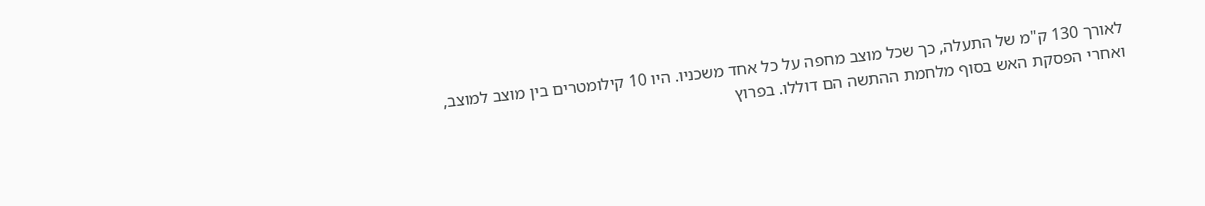לאורך 130 ק"מ של התעלה, כך שכל מוצב מחפה על כל אחד משכניו. היו 10 קילומטרים בין מוצב למוצב, ואחרי הפסקת האש בסוף מלחמת ההתשה הם דוללו. בפרוץ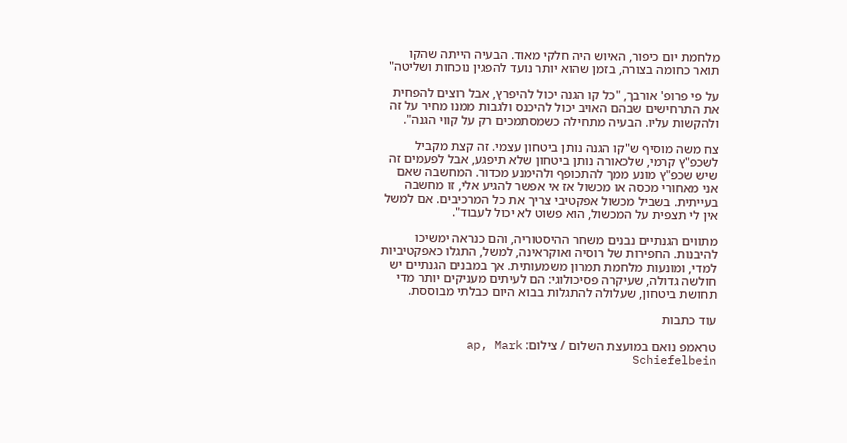מלחמת יום כיפור, האיוש היה חלקי מאוד. הבעיה הייתה שהקו תואר כחומה בצורה, בזמן שהוא יותר נועד להפגין נוכחות ושליטה"

על פי פרופ' אורבך, "כל קו הגנה יכול להיפרץ, אבל רוצים להפחית את התרחישים שבהם האויב יכול להיכנס ולגבות ממנו מחיר על זה ולהקשות עליו. הבעיה מתחילה כשמסתמכים רק על קווי הגנה".

צח משה מוסיף ש"קו הגנה נותן ביטחון עצמי. זה קצת מקביל לשכפ"ץ קרמי, שלכאורה נותן ביטחון שלא תיפגע, אבל לפעמים זה שיש שכפ"ץ מונע ממך להתכופף ולהימנע מכדור. המחשבה שאם אני מאחורי מכסה או מכשול אז אי אפשר להגיע אלי, זו מחשבה בעייתית. בשביל מכשול אפקטיבי צריך את כל המרכיבים. אם למשל אין לי תצפית על המכשול, הוא פשוט לא יכול לעבוד".

מתווים הגנתיים נבנים משחר ההיסטוריה, והם כנראה ימשיכו להיבנות. החפירות של רוסיה ואוקראינה, למשל, התגלו כאפקטיביות למדי, ומונעות מלחמת תמרון משמעותית. אך במבנים הגנתיים יש חולשה גדולה, שעיקרה פסיכולוגי: הם לעיתים מעניקים יותר מדי תחושת ביטחון, שעלולה להתגלות בבוא היום כבלתי מבוססת.

עוד כתבות

טראמפ נואם במועצת השלום / צילום: ap, Mark Schiefelbein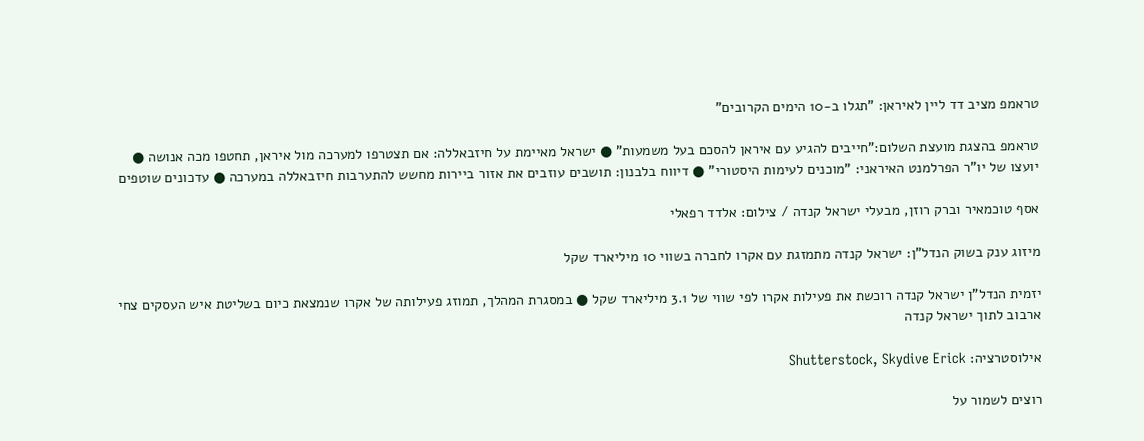טראמפ מציב דד ליין לאיראן: "תגלו ב-10 הימים הקרובים"

טראמפ בהצגת מועצת השלום:"חייבים להגיע עם איראן להסכם בעל משמעות" ● ישראל מאיימת על חיזבאללה: אם תצטרפו למערכה מול איראן, תחטפו מכה אנושה ● יועצו של יו"ר הפרלמנט האיראני: "מוכנים לעימות היסטורי" ● דיווח בלבנון: תושבים עוזבים את אזור ביירות מחשש להתערבות חיזבאללה במערכה ● עדכונים שוטפים

אסף טוכמאיר וברק רוזן, מבעלי ישראל קנדה / צילום: אלדד רפאלי

מיזוג ענק בשוק הנדל"ן: ישראל קנדה מתמזגת עם אקרו לחברה בשווי 10 מיליארד שקל

יזמית הנדל"ן ישראל קנדה רוכשת את פעילות אקרו לפי שווי של 3.1 מיליארד שקל ● במסגרת המהלך, תמוזג פעילותה של אקרו שנמצאת כיום בשליטת איש העסקים צחי ארבוב לתוך ישראל קנדה

אילוסטרציה: Shutterstock, Skydive Erick

רוצים לשמור על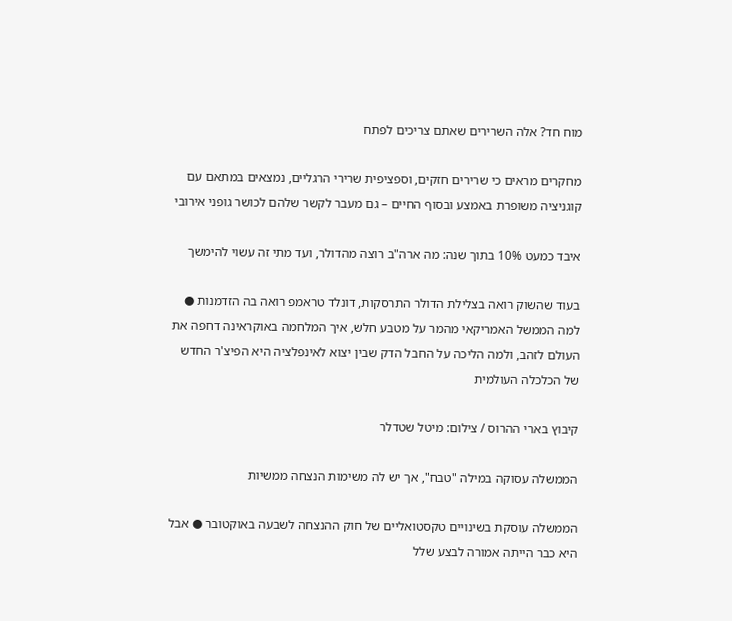מוח חד? אלה השרירים שאתם צריכים לפתח

מחקרים מראים כי שרירים חזקים, וספציפית שרירי הרגליים, נמצאים במתאם עם קוגניציה משופרת באמצע ובסוף החיים – גם מעבר לקשר שלהם לכושר גופני אירובי

איבד כמעט 10% בתוך שנה: מה ארה"ב רוצה מהדולר, ועד מתי זה עשוי להימשך

בעוד שהשוק רואה בצלילת הדולר התרסקות, דונלד טראמפ רואה בה הזדמנות ● למה הממשל האמריקאי מהמר על מטבע חלש, איך המלחמה באוקראינה דחפה את העולם לזהב, ולמה הליכה על החבל הדק שבין יצוא לאינפלציה היא הפיצ'ר החדש של הכלכלה העולמית

קיבוץ בארי ההרוס / צילום: מיטל שטדלר

הממשלה עסוקה במילה "טבח", אך יש לה משימות הנצחה ממשיות

הממשלה עוסקת בשינויים טקסטואליים של חוק ההנצחה לשבעה באוקטובר ● אבל היא כבר הייתה אמורה לבצע שלל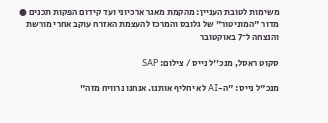משימות לטובת העניין: מהקמת מאגר ארכיוני ועד קידום הפקות תכנים ● מדור "המוניטור" של גלובס והמרכז להעצמת האזרח עוקב אחרי מורשת והנצחה ל־7 באוקטובר

סקוט ראסל, מנכ''ל נייס / צילום: SAP

מנכ"ל נייס: "ה-AI לא יחליף אותנו. אנחנו נרוויח מזה"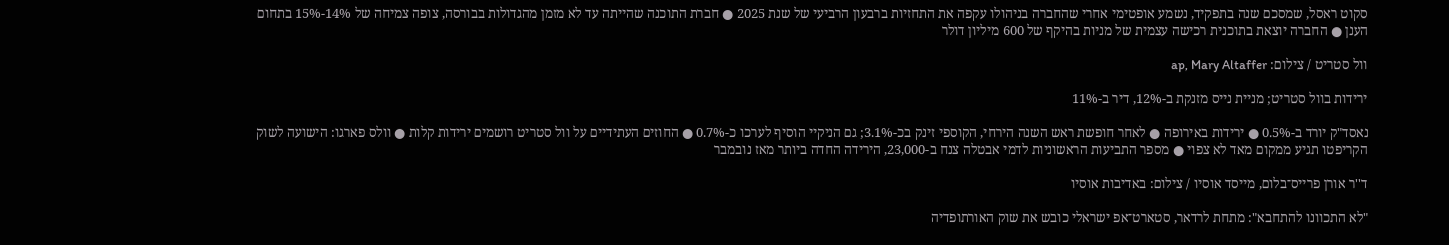סקוט ראסל, שמסכם שנה בתפקיד, נשמע אופטימי אחרי שהחברה בניהולו עקפה את התחזיות ברבעון הרביעי של שנת 2025 ● חברת התוכנה שהייתה עד לא מזמן מהגדולות בבורסה, צופה צמיחה של 14%-15% בתחום הענן ● החברה יוצאת בתוכנית רכישה עצמית של מניות בהיקף של 600 מיליון דולר

וול סטריט / צילום: ap, Mary Altaffer

ירידות בוול סטריט; מניית נייס מזנקת ב-12%, דיר ב-11%

נאסד"ק יורד ב-0.5% ● ירידות באירופה ● לאחר חופשת ראש השנה הירחי, הקוספי זינק בכ-3.1%; גם הניקיי הוסיף לערכו כ-0.7% ● החוזים העתידיים על וול סטריט רושמים ירידות קלות ● וולס פארגו: הישועה לשוק הקריפטו תגיע ממקום מאד לא צפוי ● מספר התביעות הראשוניות לדמי אבטלה צנח ב-23,000, הירידה החדה ביותר מאז נובמבר

ד''ר אורן פרייס־בלום, מייסד אוסיו / צילום: באדיבות אוסיו

"לא התכוונו להתחבא": מתחת לרדאר, סטארט־אפ ישראלי כובש את שוק האורתופדיה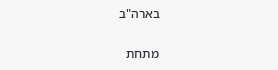בארה"ב

מתחת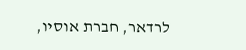לרדאר, חברת אוסיו,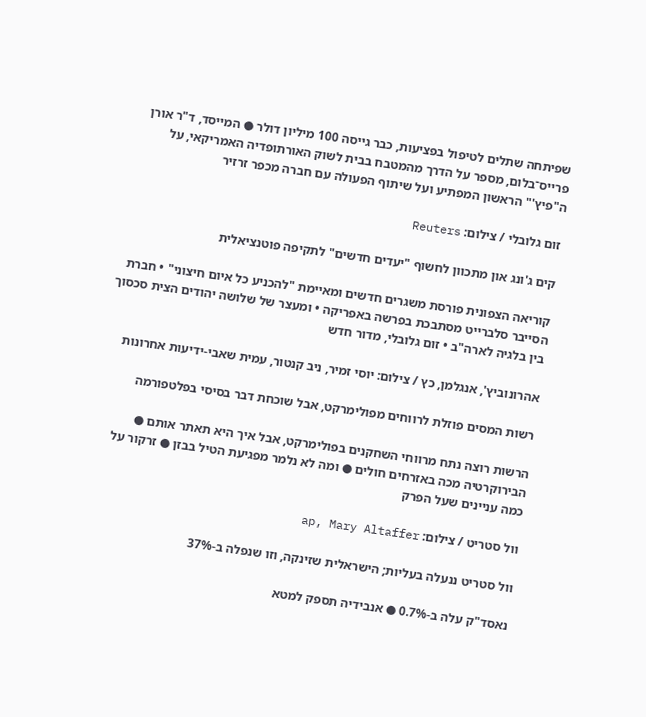שפיתחה שתלים לטיפול בפציעות, כבר גייסה 100 מיליון דולר ● המייסד, ד"ר אורן פרייס־בלום, מספר על הדרך מהמטבח בבית לשוק האורתופדיה האמריקאי, על ה"פיץ'" הראשון המפתיע ועל שיתוף הפעולה עם חברה מכפר זרזיר

זום גלובלי / צילום: Reuters

קים ג'ונג און מתכוון לחשוף "יעדים חדשים" לתקיפה פוטנציאלית

קוריאה הצפונית פורסת משגרים חדשים ומאיימת "להכניע כל איום חיצוני" • חברת הסייבר סלברייט מסתבכת בפרשה באפריקה • ומעצר של שלושה יהודים הצית סכסוך בין בלגיה לארה"ב • זום גלובלי, מדור חדש

אהרונוביץ', אנגלמן, כץ / צילום: יוסי זמיר, ניב קנטור, עמית שאבי-ידיעות אחרונות

רשות המסים פוזלת לרווחים מפולימרקט, אבל שוכחת דבר בסיסי בפלטפורמה

הרשות רוצה נתח מרווחי השחקנים בפולימרקט, אבל איך היא תאתר אותם ● הבירוקרטיה מכה באזרחים חולים ● ומה לא נלמר מפגיעת הטיל בבזן ● זרקור על כמה עניינים שעל הפרק

וול סטריט / צילום: ap, Mary Altaffer

וול סטריט ננעלה בעליות; הישראלית שזינקה, וזו שנפלה ב-37%

נאסד"ק עלה ב-0.7% ● אנבידיה תספק למטא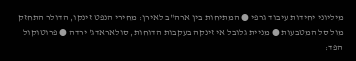מיליוני יחידות עיבוד גרפי ● המתיחות בין ארה"ב לאירן: מחירי הנפט זינקו, הדולר התחזק מול סל המטבעות ● מניית גלובל אי זינקה בעקבות הדוחות, סולאראדג' ירדה ● פרוטוקול הפד: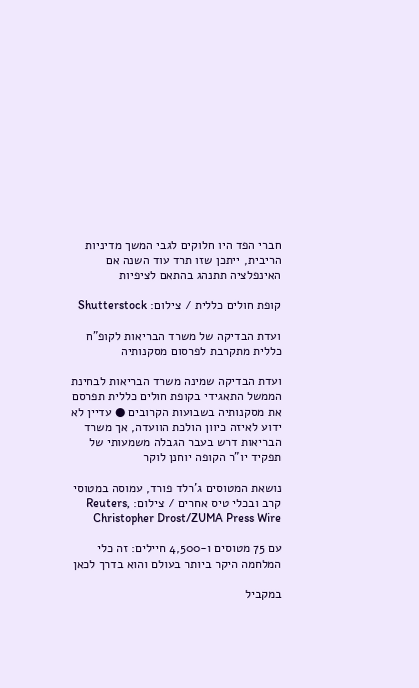חברי הפד היו חלוקים לגבי המשך מדיניות הריבית, ייתכן שזו תרד עוד השנה אם האינפלציה תתנהג בהתאם לציפיות

קופת חולים כללית / צילום: Shutterstock

ועדת הבדיקה של משרד הבריאות לקופ"ח כללית מתקרבת לפרסום מסקנותיה

ועדת הבדיקה שמינה משרד הבריאות לבחינת הממשל התאגידי בקופת חולים כללית תפרסם את מסקנותיה בשבועות הקרובים ● עדיין לא ידוע לאיזה כיוון הולכת הוועדה, אך משרד הבריאות דרש בעבר הגבלה משמעותי של תפקיד יו"ר הקופה יוחנן לוקר

נושאת המטוסים ג'רלד פורד, עמוסה במטוסי קרב ובכלי טיס אחרים / צילום: Reuters, Christopher Drost/ZUMA Press Wire

עם 75 מטוסים ו-4,500 חיילים: זה כלי המלחמה היקר ביותר בעולם והוא בדרך לכאן

במקביל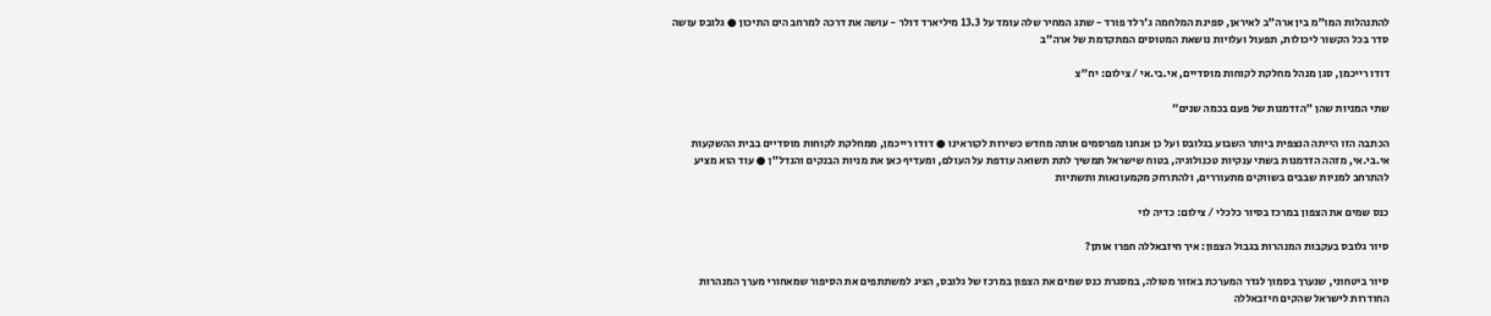להתנהלות המו"מ בין ארה"ב לאיראן, ספינת המלחמה ג'רלד פורד - שתג המחיר שלה עומד על 13.3 מיליארד דולר - עושה את דרכה למרחב הים התיכון ● גלובס עושה סדר בכל הקשור ליכולות, תפעול ועלויות נושאת המטוסים המתקדמת של ארה"ב

דודו רייכמן, סגן מנהל מחלקת לקוחות מוסדיים, אי.בי.אי / צילום: יח''צ

שתי המניות שהן "הזדמנות של פעם בכמה שנים"

הכתבה הזו הייתה הנצפית ביותר השבוע בגלובס ועל כן אנחנו מפרסמים אותה מחדש כשירות לקוראינו ● דודו רייכמן, ממחלקת לקוחות מוסדיים בבית ההשקעות אי.בי.אי, מזהה הזדמנות בשתי ענקיות טכנולוגיה, בטוח שישראל תמשיך לתת תשואה עודפת על העולם, ומעדיף כאן את מניות הבנקים והנדל"ן ● עוד הוא מציע להתרחב למניות שבבים בשווקים מתעוררים, ולהתרחק מקמעונאות ותשתיות

כנס שמים את הצפון במרכז בסיור כלכלי / צילום: כדיה לוי

סיור גלובס בעקבות המנהרות בגבול הצפון: איך חיזבאללה חפרו אותן?

סיור ביטחוני, שנערך בסמוך לגדר המערכת באזור מטולה, במסגרת כנס שמים את הצפון במרכז של גלובס, הציג למשתתפים את הסיפור שמאחורי מערך המנהרות החודרות לישראל שהקים חיזבאללה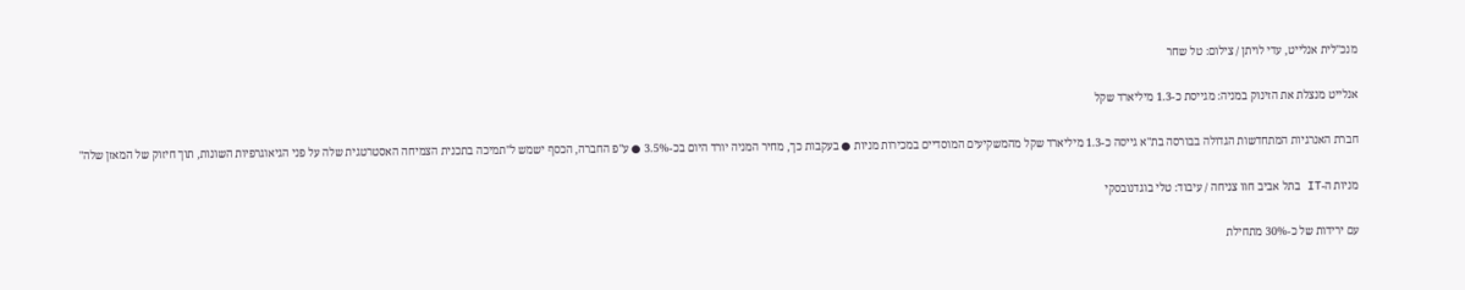מנכ''לית אנלייט, עדי לויתן / צילום: טל שחר

אנלייט מנצלת את הזינוק במניה: מגייסת כ-1.3 מיליארד שקל

חברת האנרגיות המתחדשות הגדולה בבורסה בת"א גייסה כ-1.3 מיליארד שקל מהמשקיעים המוסדיים במכירות מניות ● בעקבות כך, מחיר המניה יורד היום בכ-3.5% ● ע"פ החברה, הכסף ישמש ל"תמיכה בתכנית הצמיחה האסטרטגית שלה על פני הגיאוגרפיות השונות, תוך חיזוק של המאזן שלה"

מניות ה-IT בתל אביב חוו צניחה / עיבוד: טלי בוגדנובסקי

עם ירידות של כ-30% מתחילת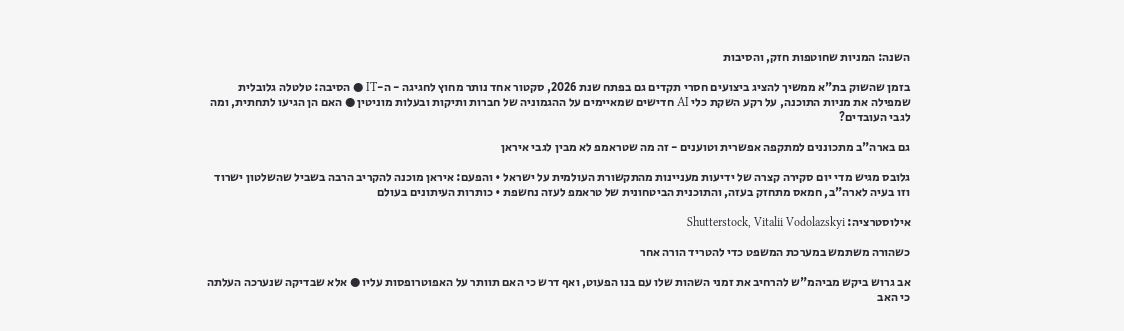השנה: המניות שחוטפות חזק, והסיבות

בזמן שהשוק בת"א ממשיך להציג ביצועים חסרי תקדים גם בפתח שנת 2026, סקטור אחד נותר מחוץ לחגיגה - ה-IT ● הסיבה: טלטלה גלובלית שמפילה את מניות התוכנה, על רקע השקת כלי AI חדישים שמאיימים על ההגמוניה של חברות ותיקות ובעלות מוניטין ● האם הן הגיעו לתחתית, ומה לגבי העובדים?

גם בארה"ב מתכוננים למתקפה אפשרית וטוענים - זה מה שטראמפ לא מבין לגבי איראן

גלובס מגיש מדי יום סקירה קצרה של ידיעות מעניינות מהתקשורת העולמית על ישראל • והפעם: איראן מוכנה להקריב הרבה בשביל שהשלטון ישרוד וזו בעיה לארה"ב, חמאס מתחזק בעזה, והתוכנית הביטחונית של טראמפ לעזה נחשפת • כותרות העיתונים בעולם

אילוסטרציה: Shutterstock, Vitalii Vodolazskyi

כשהורה משתמש במערכת המשפט כדי להטריד הורה אחר

אב גרוש ביקש מביהמ"ש להרחיב את זמני השהות שלו עם בנו הפעוט, ואף דרש כי האם תוותר על האפוטרופסות עליו ● אלא שבדיקה שנערכה העלתה כי האב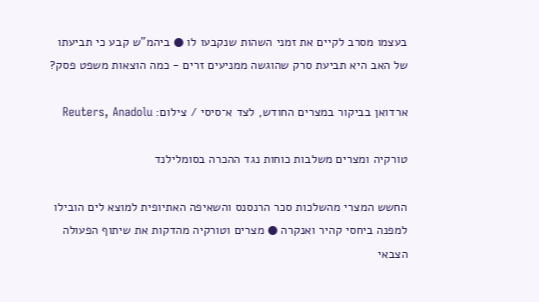בעצמו מסרב לקיים את זמני השהות שנקבעו לו ● ביהמ"ש קבע כי תביעתו של האב היא תביעת סרק שהוגשה ממניעים זרים - כמה הוצאות משפט פסק?

ארדואן בביקור במצרים החודש, לצד א־סיסי / צילום: Reuters, Anadolu

טורקיה ומצרים משלבות כוחות נגד ההכרה בסומלילנד

החשש המצרי מהשלכות סכר הרנסנס והשאיפה האתיופית למוצא לים הובילו למפנה ביחסי קהיר ואנקרה ● מצרים וטורקיה מהדקות את שיתוף הפעולה הצבאי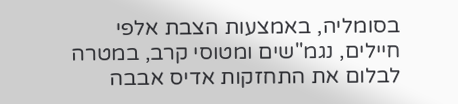בסומליה, באמצעות הצבת אלפי חיילים, נגמ"שים ומטוסי קרב, במטרה לבלום את התחזקות אדיס אבבה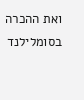ואת ההכרה בסומלילנד